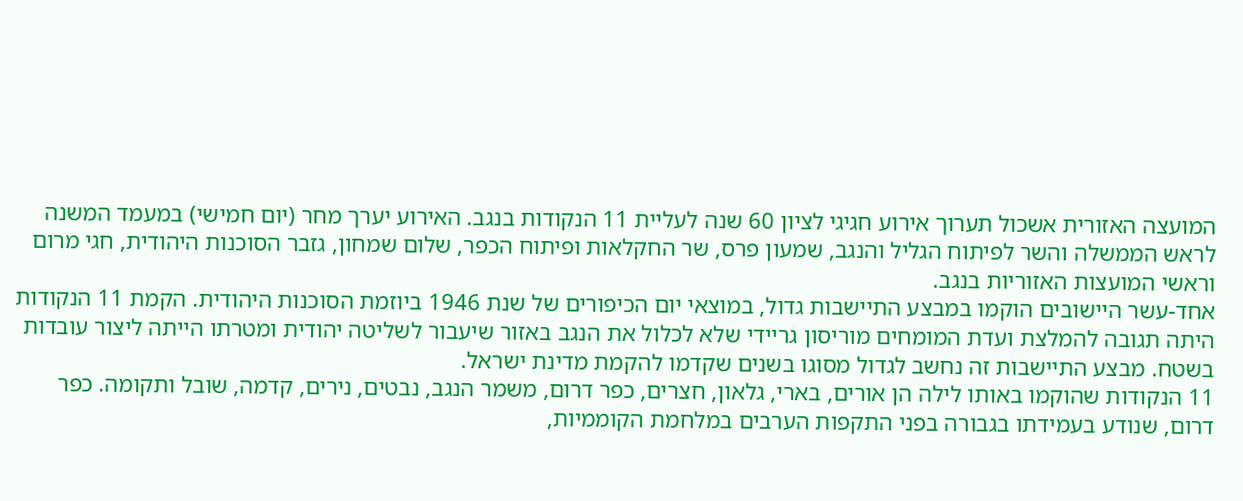המועצה האזורית אשכול תערוך אירוע חגיגי לציון 60 שנה לעליית 11 הנקודות בנגב. האירוע יערך מחר (יום חמישי) במעמד המשנה לראש הממשלה והשר לפיתוח הגליל והנגב, שמעון פרס, שר החקלאות ופיתוח הכפר, שלום שמחון, גזבר הסוכנות היהודית, חגי מרום וראשי המועצות האזוריות בנגב.
אחד-עשר היישובים הוקמו במבצע התיישבות גדול, במוצאי יום הכיפורים של שנת 1946 ביוזמת הסוכנות היהודית. הקמת 11 הנקודות היתה תגובה להמלצת ועדת המומחים מוריסון גריידי שלא לכלול את הנגב באזור שיעבור לשליטה יהודית ומטרתו הייתה ליצור עובדות בשטח. מבצע התיישבות זה נחשב לגדול מסוגו בשנים שקדמו להקמת מדינת ישראל.
11 הנקודות שהוקמו באותו לילה הן אורים, בארי, גלאון, חצרים, כפר דרום, משמר הנגב, נבטים, נירים, קדמה, שובל ותקומה. כפר דרום, שנודע בעמידתו בגבורה בפני התקפות הערבים במלחמת הקוממיות,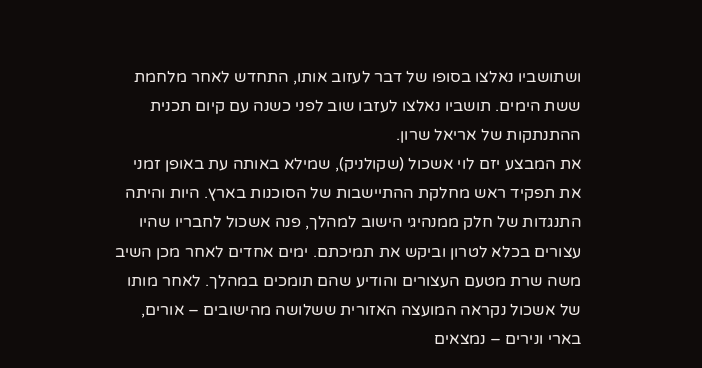ושתושביו נאלצו בסופו של דבר לעזוב אותו, התחדש לאחר מלחמת ששת הימים. תושביו נאלצו לעזבו שוב לפני כשנה עם קיום תכנית ההתנתקות של אריאל שרון.
את המבצע יזם לוי אשכול (שקולניק), שמילא באותה עת באופן זמני את תפקיד ראש מחלקת ההתיישבות של הסוכנות בארץ. היות והיתה התנגדות של חלק ממנהיגי הישוב למהלך, פנה אשכול לחבריו שהיו עצורים בכלא לטרון וביקש את תמיכתם. ימים אחדים לאחר מכן השיב משה שרת מטעם העצורים והודיע שהם תומכים במהלך. לאחר מותו של אשכול נקראה המועצה האזורית ששלושה מהישובים – אורים, בארי ונירים – נמצאים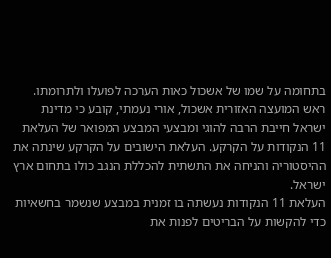בתחומה על שמו של אשכול כאות הערכה לפועלו ולתרומתו.
ראש המועצה האזורית אשכול, אורי נעמתי, קובע כי מדינת ישראל חייבת הרבה להוגי ומבצעי המבצע המפואר של העלאת 11 הנקודות על הקרקע. העלאת הישובים על הקרקע שינתה את ההיסטוריה והניחה את התשתית להכללת הנגב כולו בתחום ארץ ישראל.
העלאת 11 הנקודות נעשתה בו זמנית במבצע שנשמר בחשאיות כדי להקשות על הבריטים לפנות את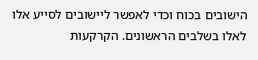הישובים בכוח וכדי לאפשר ליישובים לסייע אלו לאלו בשלבים הראשונים. הקרקעות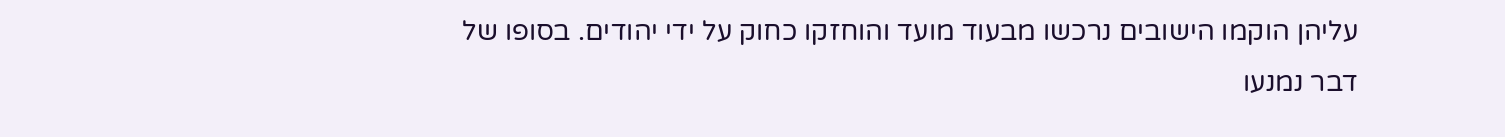עליהן הוקמו הישובים נרכשו מבעוד מועד והוחזקו כחוק על ידי יהודים. בסופו של דבר נמנעו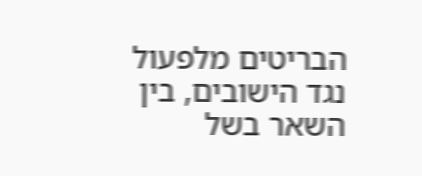הבריטים מלפעול נגד הישובים, בין השאר בשל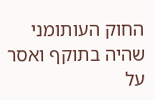החוק העותומני שהיה בתוקף ואסר על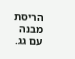הריסת מבנה עם גג.